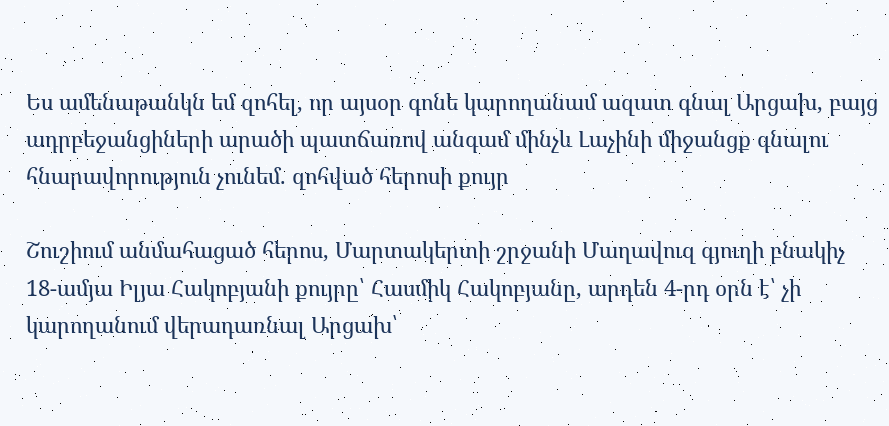Ես ամենաթանկն եմ զոհել, որ այսօր գոնե կարողանամ ազատ գնալ Արցախ, բայց ադրբեջանցիների արածի պատճառով անգամ մինչև Լաչինի միջանցք գնալու հնարավորություն չունեմ. զոհված հերոսի քույր

Շուշիում անմահացած հերոս, Մարտակերտի շրջանի Մաղավուզ գյուղի բնակիչ 18-ամյա Իլյա Հակոբյանի քույրը՝ Հասմիկ Հակոբյանը, արդեն 4-րդ օրն է՝ չի կարողանում վերադառնալ Արցախ՝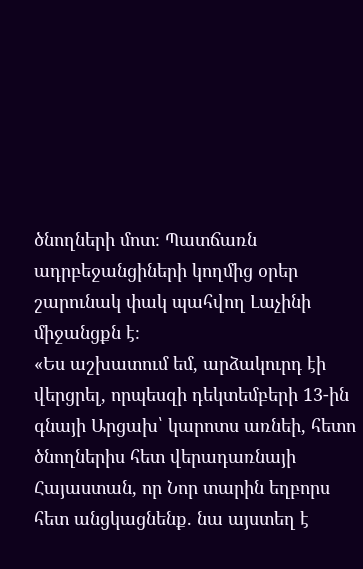ծնողների մոտ։ Պատճառն ադրբեջանցիների կողմից օրեր շարունակ փակ պահվող Լաչինի միջանցքն է։
«Ես աշխատում եմ, արձակուրդ էի վերցրել, որպեսզի դեկտեմբերի 13-ին գնայի Արցախ՝ կարոտս առնեի, հետո ծնողներիս հետ վերադառնայի Հայաստան, որ Նոր տարին եղբորս հետ անցկացնենք. նա այստեղ է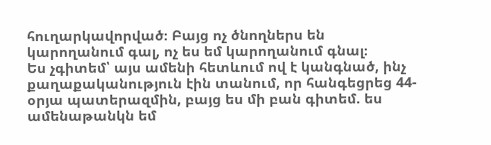հուղարկավորված։ Բայց ոչ ծնողներս են կարողանում գալ, ոչ ես եմ կարողանում գնալ։
Ես չգիտեմ՝ այս ամենի հետևում ով է կանգնած, ինչ քաղաքականություն էին տանում, որ հանգեցրեց 44-օրյա պատերազմին, բայց ես մի բան գիտեմ. ես ամենաթանկն եմ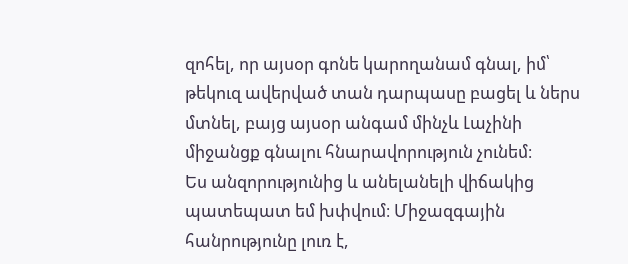զոհել, որ այսօր գոնե կարողանամ գնալ, իմ՝ թեկուզ ավերված տան դարպասը բացել և ներս մտնել, բայց այսօր անգամ մինչև Լաչինի միջանցք գնալու հնարավորություն չունեմ։
Ես անզորությունից և անելանելի վիճակից պատեպատ եմ խփվում։ Միջազգային հանրությունը լուռ է,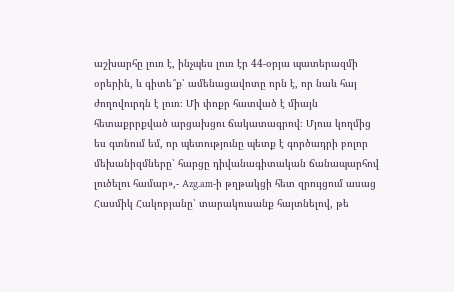աշխարհը լուռ է, ինչպես լուռ էր 44-օրյա պատերազմի օրերին, և գիտե՞ք՝ ամենացավոտը որն է, որ նաև հայ ժողովուրդն է լուռ։ Մի փոքր հատված է միայն հետաքրրքված արցախցու ճակատագրով։ Մյուս կողմից ես գտնում եմ, որ պետությունը պետք է գործադրի բոլոր մեխանիզմները՝ հարցը դիվանագիտական ճանապարհով լուծելու համար»,- Azg.am-ի թղթակցի հետ զրույցում ասաց Հասմիկ Հակոբյանը՝ տարակուսանք հայտնելով, թե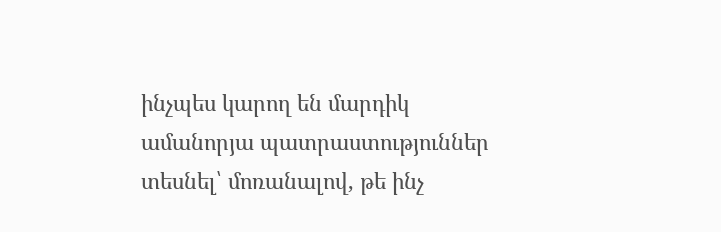ինչպես կարող են մարդիկ ամանորյա պատրաստություններ տեսնել՝ մոռանալով, թե ինչ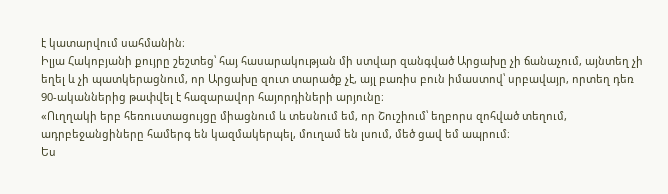է կատարվում սահմանին։
Իլյա Հակոբյանի քույրը շեշտեց՝ հայ հասարակության մի ստվար զանգված Արցախը չի ճանաչում, այնտեղ չի եղել և չի պատկերացնում, որ Արցախը զուտ տարածք չէ, այլ բառիս բուն իմաստով՝ սրբավայր, որտեղ դեռ 90-ականներից թափվել է հազարավոր հայորդիների արյունը։
«Ուղղակի երբ հեռուստացույցը միացնում և տեսնում եմ, որ Շուշիում՝ եղբորս զոհված տեղում, ադրբեջանցիները համերգ են կազմակերպել, մուղամ են լսում, մեծ ցավ եմ ապրում։
Ես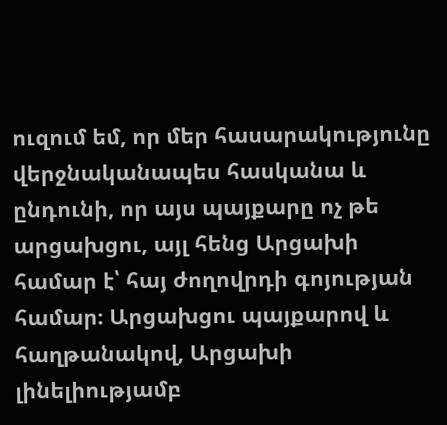ուզում եմ, որ մեր հասարակությունը վերջնականապես հասկանա և ընդունի, որ այս պայքարը ոչ թե արցախցու, այլ հենց Արցախի համար է՝ հայ ժողովրդի գոյության համար։ Արցախցու պայքարով և հաղթանակով, Արցախի լինելիությամբ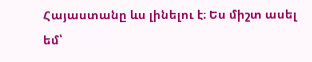Հայաստանը ևս լինելու է։ Ես միշտ ասել եմ՝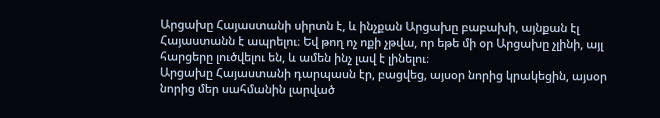Արցախը Հայաստանի սիրտն է, և ինչքան Արցախը բաբախի, այնքան էլ Հայաստանն է ապրելու։ Եվ թող ոչ ոքի չթվա, որ եթե մի օր Արցախը չլինի, այլ հարցերը լուծվելու են, և ամեն ինչ լավ է լինելու։
Արցախը Հայաստանի դարպասն էր, բացվեց, այսօր նորից կրակեցին, այսօր նորից մեր սահմանին լարված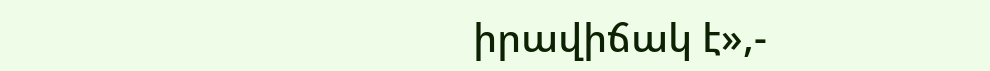իրավիճակ է»,-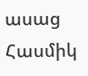ասաց Հասմիկ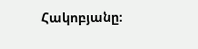Հակոբյանը։